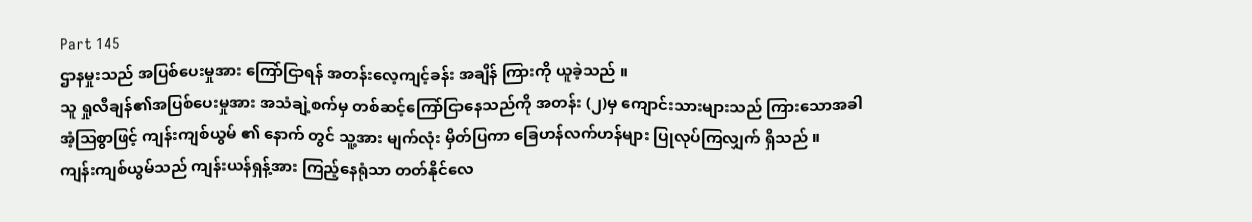Part 145
ဌာနမှုးသည် အပြစ်ပေးမှုအား ကြော်ငြာရန် အတန်းလေ့ကျင့်ခန်း အချိန် ကြားကို ယူခဲ့သည် ။
သူ ရှုလီချန်၏အပြစ်ပေးမှုအား အသံချဲ့စက်မှ တစ်ဆင့်ကြော်ငြာနေသည်ကို အတန်း (၂)မှ ကျောင်းသားများသည် ကြားသောအခါ အံ့ဩစွာဖြင့် ကျန်းကျစ်ယွမ် ၏ နောက် တွင် သူ့အား မျက်လုံး မှိတ်ပြကာ ခြေဟန်လက်ဟန်များ ပြုလုပ်ကြလျှက် ရှိသည် ။
ကျန်းကျစ်ယွမ်သည် ကျန်းယန်ရှန့်အား ကြည့်နေရုံသာ တတ်နိုင်လေ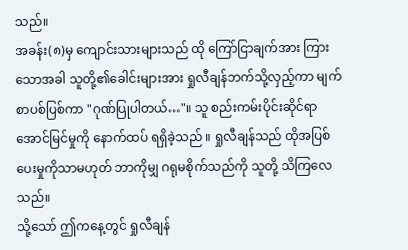သည်။
အခန်း(၈)မှ ကျောင်းသားများသည် ထို ကြော်ငြာချက်အား ကြားသောအခါ သူတို့၏ခေါင်းများအား ရှုလီချန်ဘက်သို့လှည့်ကာ မျက်စာပစ်ပြစ်ကာ "ဂုဏ်ပြုပါတယ်…"။ သူ စည်းကမ်းပိုင်းဆိုင်ရာ အောင်မြင်မှုကို နောက်ထပ် ရရှိခဲ့သည် ။ ရှုလီချန်သည် ထိုအပြစ်ပေးမှုကိုသာမဟုတ် ဘာကိုမျှ ဂရုမစိုက်သည်ကို သူတို့ သိကြလေသည်။
သို့သော် ဤကနေ့တွင် ရှုလီချန်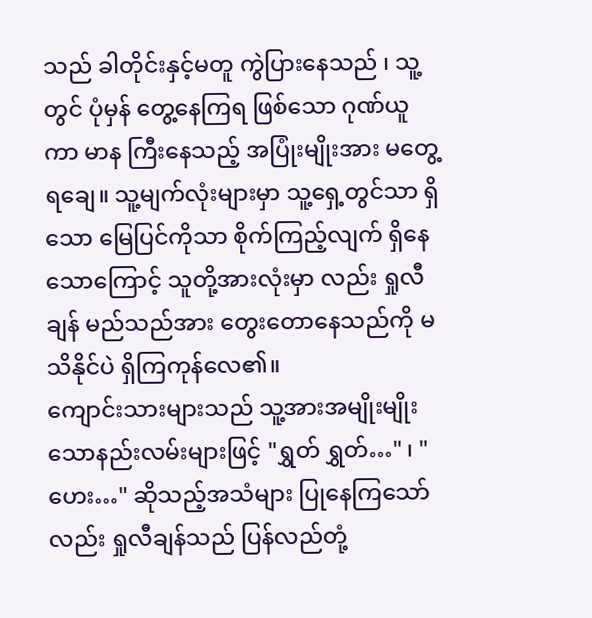သည် ခါတိုင်းနှင့်မတူ ကွဲပြားနေသည် ၊ သူ့တွင် ပုံမှန် တွေ့နေကြရ ဖြစ်သော ဂုဏ်ယူကာ မာန ကြီးနေသည့် အပြုံးမျိုးအား မတွေ့ရချေ။ သူ့မျက်လုံးများမှာ သူ့ရှေ့တွင်သာ ရှိသော မြေပြင်ကိုသာ စိုက်ကြည့်လျက် ရှိနေသောကြောင့် သူတို့အားလုံးမှာ လည်း ရှုလီချန် မည်သည်အား တွေးတောနေသည်ကို မသိနိုင်ပဲ ရှိကြကုန်လေ၏။
ကျောင်းသားများသည် သူ့အားအမျိုးမျိုးသောနည်းလမ်းများဖြင့် "ရွှတ် ရွှတ်…" ၊ "ဟေး…" ဆိုသည့်အသံများ ပြုနေကြသော်လည်း ရှုလီချန်သည် ပြန်လည်တုံ့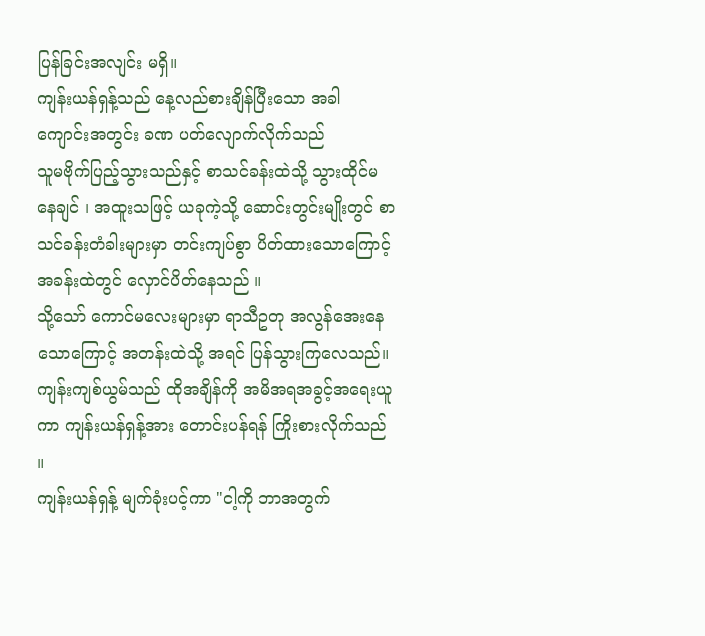ပြန်ခြင်းအလျင်း မရှိ။
ကျန်းယန်ရှန့်သည် နေ့လည်စားချိန်ပြီးသော အခါ ကျောင်းအတွင်း ခဏ ပတ်လျောက်လိုက်သည်
သူမဗိုက်ပြည့်သွားသည်နှင့် စာသင်ခန်းထဲသို့ သွားထိုင်မနေချင် ၊ အထူးသဖြင့် ယခုကဲ့သို့ ဆောင်းတွင်းမျိုးတွင် စာသင်ခန်းတံခါးများမှာ တင်းကျပ်စွာ ပိတ်ထားသောကြောင့် အခန်းထဲတွင် လှောင်ပိတ်နေသည် ။
သို့သော် ကောင်မလေးများမှာ ရာသီဥတု အလွန်အေးနေသောကြောင့် အတန်းထဲသို့ အရင် ပြန်သွားကြလေသည်။
ကျန်းကျစ်ယွမ်သည် ထိုအချိန်ကို အမိအရအခွင့်အရေးယူကာ ကျန်းယန်ရှန့်အား တောင်းပန်ရန် ကြိုးစားလိုက်သည် ။
ကျန်းယန်ရှန့် မျက်ခုံးပင့်ကာ "ငါ့ကို ဘာအတွက်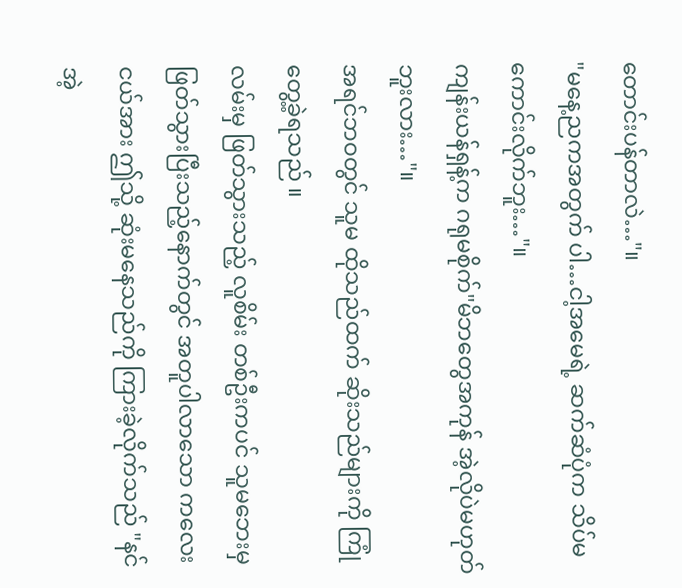တောင်းပန်တာလဲ…"။
"မနေ့ညကအတွက် ပါ…ငါ့အမေရဲ့ ဆက်ဆံပုံက သိပ်မကောင်းလိုက်ဘူး…"။
ကျန်းယန်ရှန့်က ဂရုမစိုက်"မိဘတွေအကုန် အဲ့လိုပဲမဟုတ်ဘူးလား…"။
အရင်ဘဝတွင် သူမ ထိုသည်ထက် ဆိုးသည်များကို ကြုံတွေ့ခဲ့ရသည် ။
လမ်းမှ ဖြတ်သွားသည့် လူစိမ်း တစ်ဦးကပင် သူမဘေးမှ ဖြတ်သွားပြီးသည့်နောက်တွင် အတူပါလာသော ကလေးငယ်အား ဤသို့ ဆုံးမနေသည်ကို ကြားခဲ့လိုက်သည် "နင် အဲ့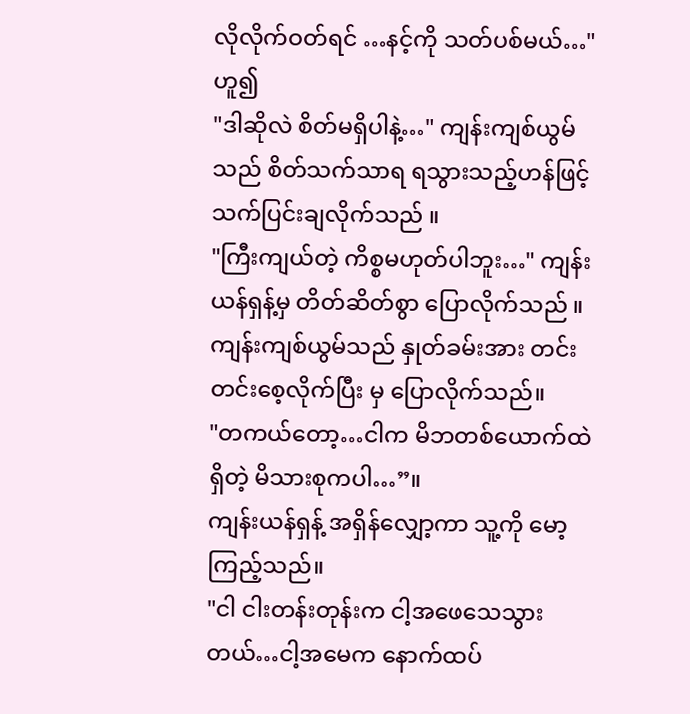လိုလိုက်ဝတ်ရင် …နင့်ကို သတ်ပစ်မယ်…"ဟူ၍
"ဒါဆိုလဲ စိတ်မရှိပါနဲ့…" ကျန်းကျစ်ယွမ်သည် စိတ်သက်သာရ ရသွားသည့်ဟန်ဖြင့် သက်ပြင်းချလိုက်သည် ။
"ကြီးကျယ်တဲ့ ကိစ္စမဟုတ်ပါဘူး…" ကျန်းယန်ရှန့်မှ တိတ်ဆိတ်စွာ ပြောလိုက်သည် ။
ကျန်းကျစ်ယွမ်သည် နှုတ်ခမ်းအား တင်းတင်းစေ့လိုက်ပြီး မှ ပြောလိုက်သည်။
"တကယ်တော့…ငါက မိဘတစ်ယောက်ထဲ ရှိတဲ့ မိသားစုကပါ…”။
ကျန်းယန်ရှန့် အရှိန်လျှော့ကာ သူ့ကို မော့ကြည့်သည်။
"ငါ ငါးတန်းတုန်းက ငါ့အဖေသေသွားတယ်…ငါ့အမေက နောက်ထပ်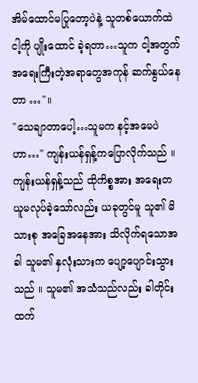အိမ်ထောင်မပြုတော့ပဲနဲ့ သူတစ်ယောက်ထဲ ငါ့ကို ပျိုးထောင် ခဲ့ရတာ…သူက ငါ့အတွက် အရေးကြီးတဲ့အရာတွေအကုန် ဆက်နွယ်နေတာ …"။
"သေချာတာပေါ့…သူမက နင့်အမေပဲဟာ…" ကျန်းယန်ရှန့်ကပြောလိုက်သည် ။
ကျန်းယန်ရှန့်သည် ထိုကိစ္စအား အရေးတယူမလုပ်ခဲ့သော်လည်း ယခုတွင်မူ သူ၏ မိသားစု အခြေအနေအား သိလိုက်ရသောအခါ သူမ၏ နှလုံးသားက ပျော့ပျောင်းသွားသည် ။ သူမ၏ အသံသည်လည်း ခါတိုင်းထက်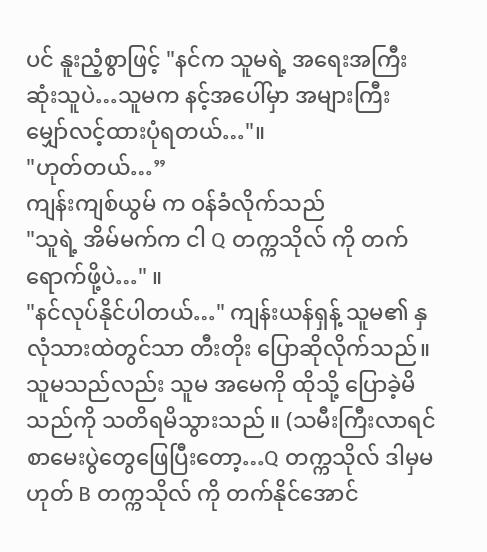ပင် နူးညံ့စွာဖြင့် "နင်က သူမရဲ့ အရေးအကြီးဆုံးသူပဲ…သူမက နင့်အပေါ်မှာ အများကြီး မျှော်လင့်ထားပုံရတယ်…"။
"ဟုတ်တယ်…”
ကျန်းကျစ်ယွမ် က ဝန်ခံလိုက်သည်
"သူရဲ့ အိမ်မက်က ငါ Q တက္ကသိုလ် ကို တက်ရောက်ဖို့ပဲ…" ။
"နင်လုပ်နိုင်ပါတယ်…" ကျန်းယန်ရှန့် သူမ၏ နှလုံသားထဲတွင်သာ တီးတိုး ပြောဆိုလိုက်သည်။
သူမသည်လည်း သူမ အမေကို ထိုသို့ ပြောခဲ့မိသည်ကို သတိရမိသွားသည် ။ (သမီးကြီးလာရင် စာမေးပွဲတွေဖြေပြီးတော့…Q တက္ကသိုလ် ဒါမှမဟုတ် B တက္ကသိုလ် ကို တက်နိုင်အောင်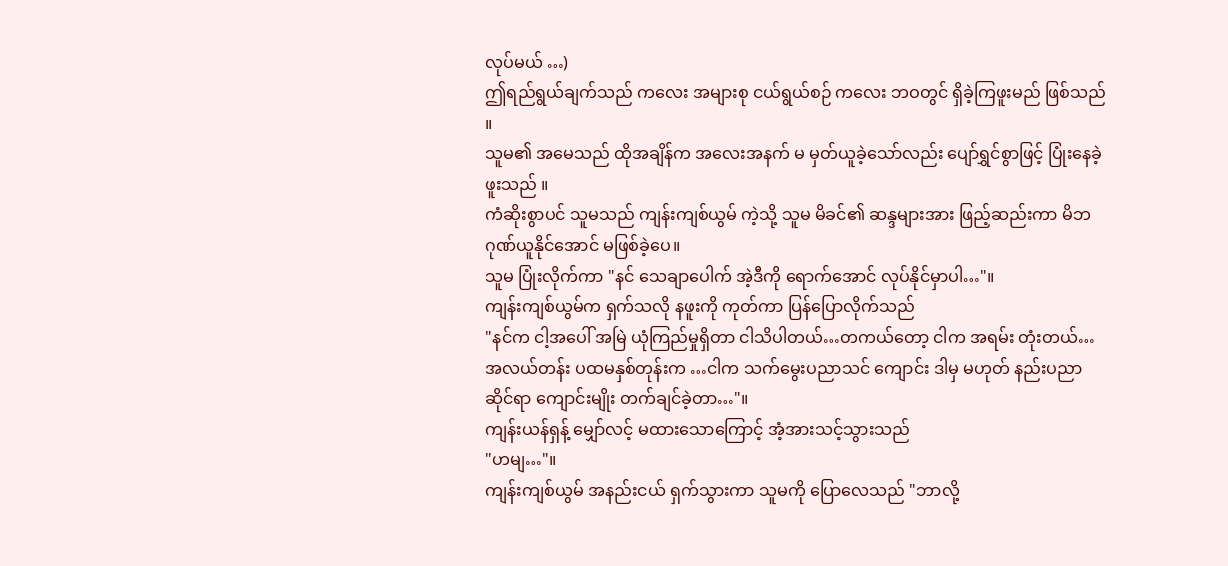လုပ်မယ် …)
ဤရည်ရွယ်ချက်သည် ကလေး အများစု ငယ်ရွယ်စဉ် ကလေး ဘဝတွင် ရှိခဲ့ကြဖူးမည် ဖြစ်သည် ။
သူမ၏ အမေသည် ထိုအချိန်က အလေးအနက် မ မှတ်ယူခဲ့သော်လည်း ပျော်ရွှင်စွာဖြင့် ပြုံးနေခဲ့ဖူးသည် ။
ကံဆိုးစွာပင် သူမသည် ကျန်းကျစ်ယွမ် ကဲ့သို့ သူမ မိခင်၏ ဆန္ဒများအား ဖြည့်ဆည်းကာ မိဘဂုဏ်ယူနိုင်အောင် မဖြစ်ခဲ့ပေ။
သူမ ပြုံးလိုက်ကာ "နင် သေချာပေါက် အဲ့ဒီကို ရောက်အောင် လုပ်နိုင်မှာပါ…"။
ကျန်းကျစ်ယွမ်က ရှက်သလို နဖူးကို ကုတ်ကာ ပြန်ပြောလိုက်သည်
"နင်က ငါ့အပေါ် အမြဲ ယုံကြည်မှုရှိတာ ငါသိပါတယ်…တကယ်တော့ ငါက အရမ်း တုံးတယ်…အလယ်တန်း ပထမနှစ်တုန်းက …ငါက သက်မွေးပညာသင် ကျောင်း ဒါမှ မဟုတ် နည်းပညာဆိုင်ရာ ကျောင်းမျိုး တက်ချင်ခဲ့တာ…"။
ကျန်းယန်ရှန့် မျှော်လင့် မထားသောကြောင့် အံ့အားသင့်သွားသည်
"ဟမျ…"။
ကျန်းကျစ်ယွမ် အနည်းငယ် ရှက်သွားကာ သူမကို ပြောလေသည် "ဘာလို့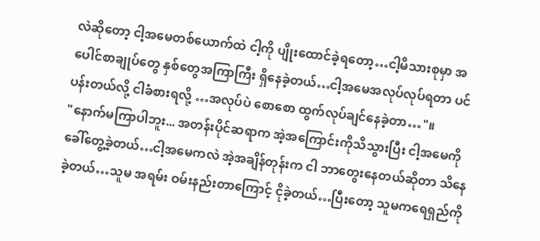လဲဆိုတော့ ငါ့အမေတစ်ယောက်ထဲ ငါ့ကို ပျိုးထောင်ခဲ့ရတော့…ငါ့မိသားစုမှာ အပေါင်စာချုပ်တွေ နှစ်တွေအကြာကြီး ရှိနေခဲ့တယ်…ငါ့အမေအလုပ်လုပ်ရတာ ပင်ပန်းတယ်လို့ ငါခံစားရလို့ …အလုပ်ပဲ စောစော ထွက်လုပ်ချင်နေခဲ့တာ…"။
"နောက်မကြာပါဘူး... အတန်းပိုင်ဆရာက အဲ့အကြောင်းကိုသိသွားပြီး ငါ့အမေကို ခေါ်တွေ့ခဲ့တယ်…ငါ့အမေကလဲ အဲ့အချိန်တုန်းက ငါ ဘာတွေးနေတယ်ဆိုတာ သိနေခဲ့တယ်…သူမ အရမ်း ဝမ်းနည်းတာကြောင့် ငိုခဲ့တယ်…ပြီးတော့ သူမကရေရှည်ကို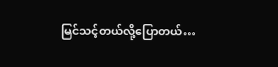မြင်သင့်တယ်လို့ပြောတယ်…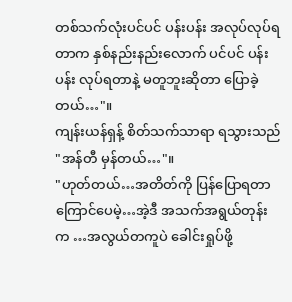တစ်သက်လုံးပင်ပင် ပန်းပန်း အလုပ်လုပ်ရတာက နှစ်နည်းနည်းလောက် ပင်ပင် ပန်းပန်း လုပ်ရတာနဲ့ မတူဘူးဆိုတာ ပြောခဲ့တယ်…"။
ကျန်းယန်ရှန့် စိတ်သက်သာရာ ရသွားသည် "အန်တီ မှန်တယ်…"။
"ဟုတ်တယ်…အတိတ်ကို ပြန်ပြောရတာ ကြောင်ပေမဲ့…အဲ့ဒီ အသက်အရွယ်တုန်းက …အလွယ်တကူပဲ ခေါင်းရှုပ်ဖို့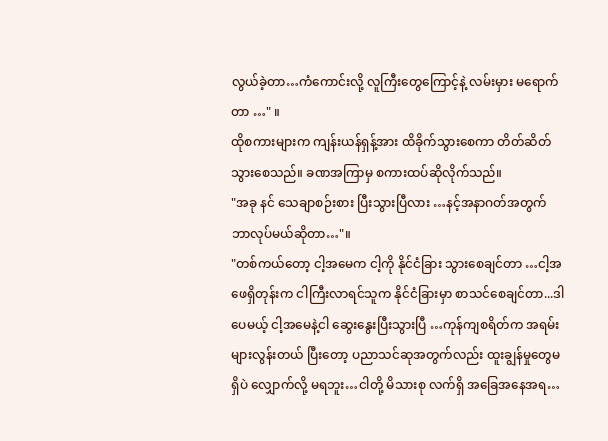လွယ်ခဲ့တာ…ကံကောင်းလို့ လူကြီးတွေကြောင့်နဲ့ လမ်းမှား မရောက်တာ …" ။
ထိုစကားများက ကျန်းယန်ရှန့်အား ထိခိုက်သွားစေကာ တိတ်ဆိတ်သွားစေသည်။ ခဏအကြာမှ စကားထပ်ဆိုလိုက်သည်။
"အခု နင် သေချာစဉ်းစား ပြီးသွားပြီလား …နင့်အနာဂတ်အတွက် ဘာလုပ်မယ်ဆိုတာ…"။
"တစ်ကယ်တော့ ငါ့အမေက ငါ့ကို နိုင်ငံခြား သွားစေချင်တာ …ငါ့အဖေရှိတုန်းက ငါကြီးလာရင်သူက နိုင်ငံခြားမှာ စာသင်စေချင်တာ...ဒါပေမယ့် ငါ့အမေနဲ့ငါ ဆွေးနွေးပြီးသွားပြီ …ကုန်ကျစရိတ်က အရမ်းများလွန်းတယ် ပြီးတော့ ပညာသင်ဆုအတွက်လည်း ထူးချွန်မှုတွေမရှိပဲ လျှောက်လို့ မရဘူး…ငါတို့ မိသားစု လက်ရှိ အခြေအနေအရ…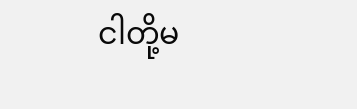ငါတို့မ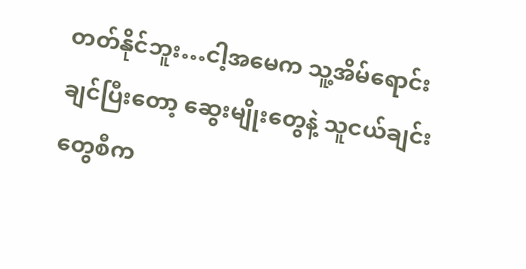တတ်နိုင်ဘူး…ငါ့အမေက သူ့အိမ်ရောင်းချင်ပြီးတော့ ဆွေးမျိုးတွေနဲ့ သူငယ်ချင်းတွေစီက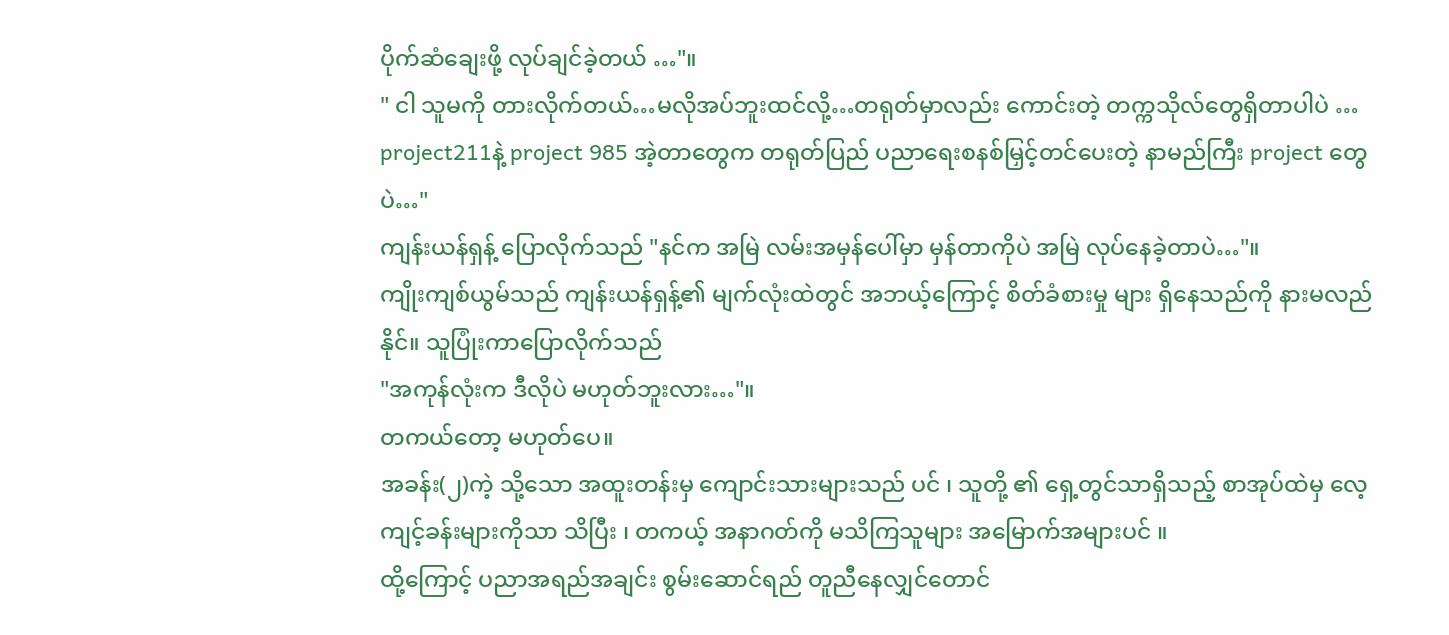ပိုက်ဆံချေးဖို့ လုပ်ချင်ခဲ့တယ် …"။
" ငါ သူမကို တားလိုက်တယ်…မလိုအပ်ဘူးထင်လို့…တရုတ်မှာလည်း ကောင်းတဲ့ တက္ကသိုလ်တွေရှိတာပါပဲ … project211နဲ့ project 985 အဲ့တာတွေက တရုတ်ပြည် ပညာရေးစနစ်မြှင့်တင်ပေးတဲ့ နာမည်ကြီး project တွေပဲ…"
ကျန်းယန်ရှန့် ပြောလိုက်သည် "နင်က အမြဲ လမ်းအမှန်ပေါ်မှာ မှန်တာကိုပဲ အမြဲ လုပ်နေခဲ့တာပဲ…"။
ကျိုးကျစ်ယွမ်သည် ကျန်းယန်ရှန့်၏ မျက်လုံးထဲတွင် အဘယ့်ကြောင့် စိတ်ခံစားမှု များ ရှိနေသည်ကို နားမလည်နိုင်။ သူပြုံးကာပြောလိုက်သည်
"အကုန်လုံးက ဒီလိုပဲ မဟုတ်ဘူးလား…"။
တကယ်တော့ မဟုတ်ပေ။
အခန်း(၂)ကဲ့ သို့သော အထူးတန်းမှ ကျောင်းသားများသည် ပင် ၊ သူတို့ ၏ ရှေ့တွင်သာရှိသည့် စာအုပ်ထဲမှ လေ့ကျင့်ခန်းများကိုသာ သိပြီး ၊ တကယ့် အနာဂတ်ကို မသိကြသူများ အမြောက်အများပင် ။
ထို့ကြောင့် ပညာအရည်အချင်း စွမ်းဆောင်ရည် တူညီနေလျှင်တောင်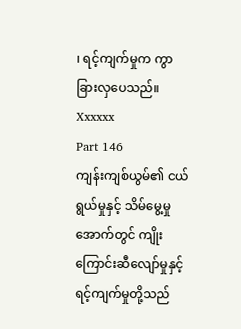၊ ရင့်ကျက်မှုက ကွာခြားလှပေသည်။
Xxxxxx
Part 146
ကျန်းကျစ်ယွမ်၏ ငယ်ရွယ်မှုနှင့် သိမ်မွေ့မှု အောက်တွင် ကျိုးကြောင်းဆီလျော်မှုနှင့်ရင့်ကျက်မှုတို့သည်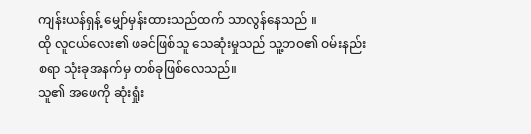ကျန်းယန်ရှန့် မျှော်မှန်းထားသည်ထက် သာလွန်နေသည် ။
ထို လူငယ်လေး၏ ဖခင်ဖြစ်သူ သေဆုံးမှုသည် သူ့ဘဝ၏ ဝမ်းနည်းစရာ သုံးခုအနက်မှ တစ်ခုဖြစ်လေသည်။
သူ၏ အဖေကို ဆုံးရှုံး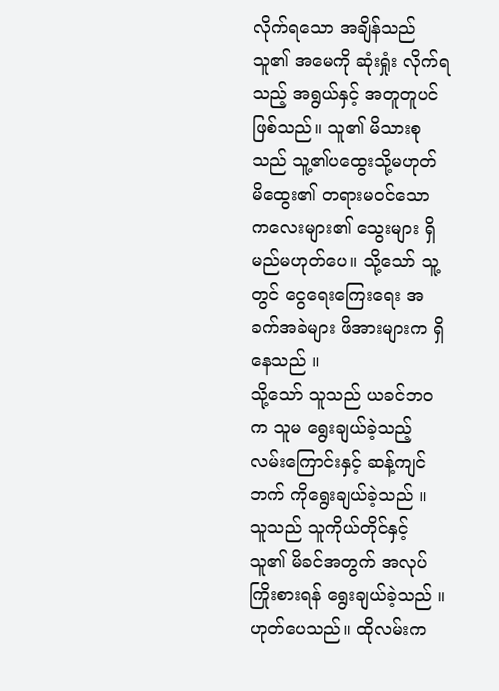လိုက်ရသော အချိန်သည် သူ၏ အမေကို ဆုံးရှုံး လိုက်ရသည့် အရွယ်နှင့် အတူတူပင်ဖြစ်သည်။ သူ၏ မိသားစုသည် သူ့၏ပထွေးသို့မဟုတ် မိထွေး၏ တရားမဝင်သော ကလေးများ၏ သွေးများ ရှိမည်မဟုတ်ပေ။ သို့သော် သူ့တွင် ငွေရေးကြေးရေး အခက်အခဲများ ဖိအားများက ရှိနေသည် ။
သို့သော် သူသည် ယခင်ဘဝက သူမ ရွေးချယ်ခဲ့သည့် လမ်းကြောင်းနှင့် ဆန့်ကျင်ဘက် ကိုရွေးချယ်ခဲ့သည် ။ သူသည် သူကိုယ်တိုင်နှင့် သူ၏ မိခင်အတွက် အလုပ်ကြိုးစားရန် ရွေးချယ်ခဲ့သည် ။
ဟုတ်ပေသည်။ ထိုလမ်းက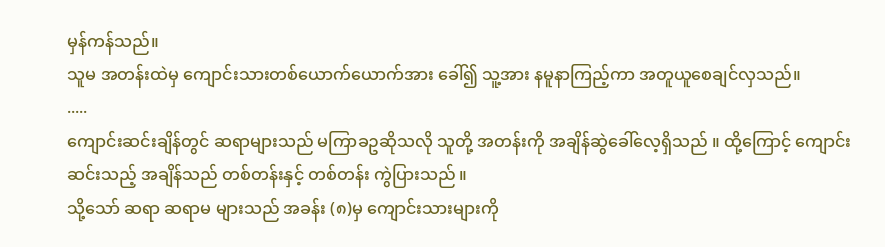မှန်ကန်သည်။
သူမ အတန်းထဲမှ ကျောင်းသားတစ်ယောက်ယောက်အား ခေါ်၍ သူ့အား နမူနာကြည့်ကာ အတူယူစေချင်လှသည်။
.....
ကျောင်းဆင်းချိန်တွင် ဆရာများသည် မကြာခဥဆိုသလို သူတို့ အတန်းကို အချိန်ဆွဲခေါ်လေ့ရှိသည် ။ ထို့ကြောင့် ကျောင်းဆင်းသည့် အချိန်သည် တစ်တန်းနှင့် တစ်တန်း ကွဲပြားသည် ။
သို့သော် ဆရာ ဆရာမ များသည် အခန်း (၈)မှ ကျောင်းသားများကို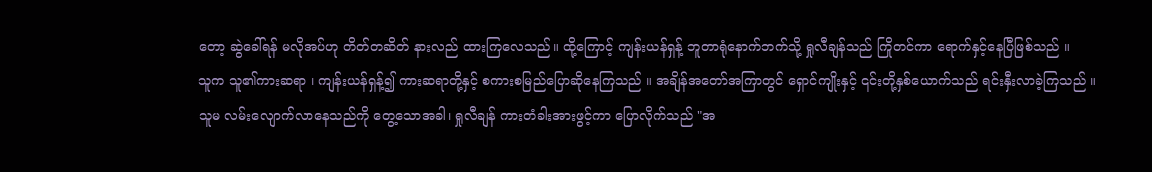တော့ ဆွဲခေါ်ရန် မလိုအပ်ဟု တိတ်တဆိတ် နားလည် ထားကြလေသည်။ ထို့ကြောင့် ကျန်းယန်ရှန့် ဘူတာရုံနောက်ဘက်သို့ ရှုလီချန်သည် ကြိုတင်ကာ ရောက်နှင့်နေပြီဖြစ်သည် ။
သူက သူ၏ကားဆရာ ၊ ကျန်းယန်ရှန့်၍ ကားဆရာတို့နှင့် စကားစမြည်ပြောဆိုနေကြသည် ။ အချိန်အတော်အကြာတွင် ရှောင်ကျိုးနှင့် ၎င်းတို့နှစ်ယောက်သည် ရင်းနှီးလာခဲ့ကြသည် ။
သူမ လမ်းလျောက်လာနေသည်ကို တွေ့သောအခါ၊ ရှုလီချန် ကားတံခါးအားဖွင့်ကာ ပြောလိုက်သည် "အ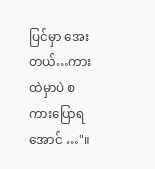ပြင်မှာ အေးတယ်…ကားထဲမှာပဲ စကားပြောရအောင် …"။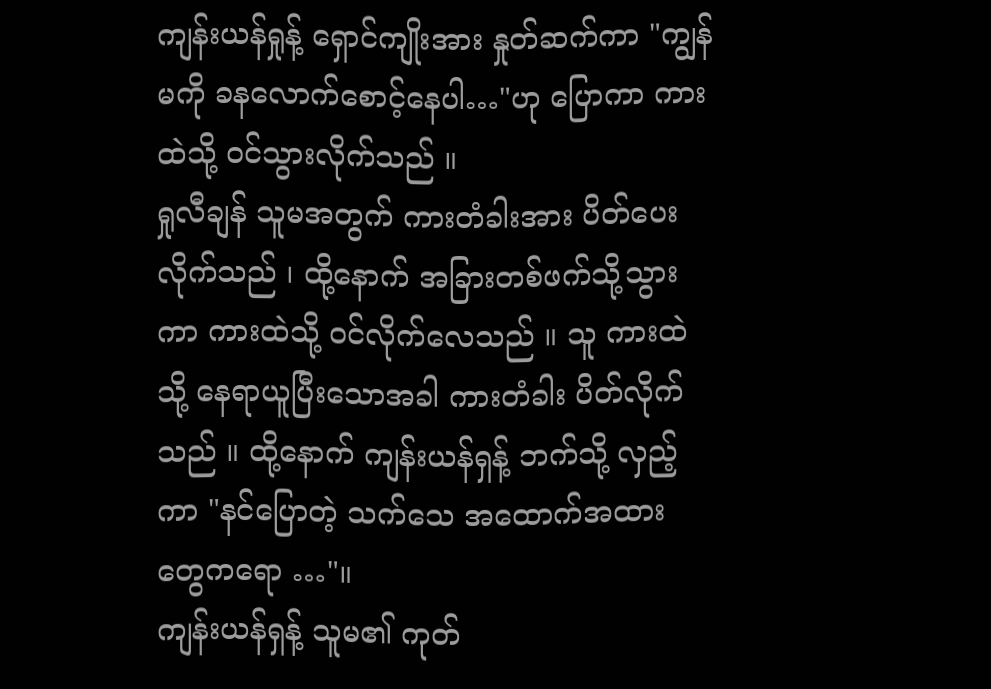ကျန်းယန်ရှုန့် ရှောင်ကျိုးအား နှုတ်ဆက်ကာ "ကျွန်မကို ခနလောက်စောင့်နေပါ…"ဟု ပြောကာ ကားထဲသို့ ဝင်သွားလိုက်သည် ။
ရှုလီချန် သူမအတွက် ကားတံခါးအား ပိတ်ပေးလိုက်သည် ၊ ထို့နောက် အခြားတစ်ဖက်သို့သွားကာ ကားထဲသို့ ဝင်လိုက်လေသည် ။ သူ ကားထဲသို့ နေရာယူပြီးသောအခါ ကားတံခါး ပိတ်လိုက်သည် ။ ထို့နောက် ကျန်းယန်ရှန့် ဘက်သို့ လှည့်ကာ "နင်ပြောတဲ့ သက်သေ အထောက်အထားတွေကရော …"။
ကျန်းယန်ရှန့် သူမ၏ ကုတ်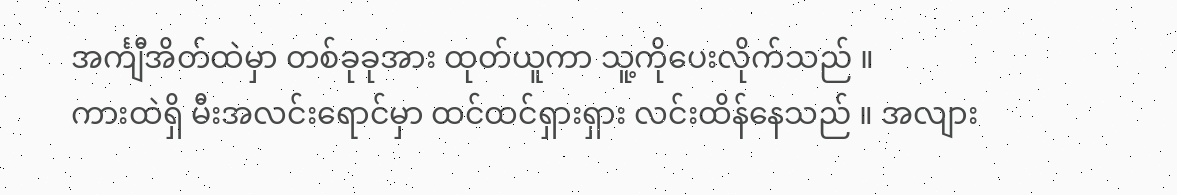အင်္ကျီအိတ်ထဲမှာ တစ်ခုခုအား ထုတ်ယူကာ သူ့ကိုပေးလိုက်သည် ။
ကားထဲရှိ မီးအလင်းရောင်မှာ ထင်ထင်ရှားရှား လင်းထိန်နေသည် ။ အလျား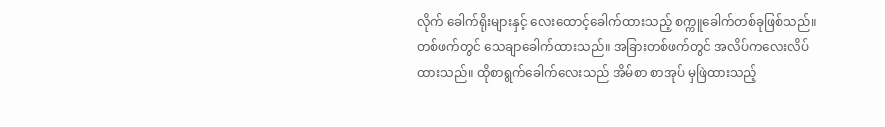လိုက် ခေါက်ရိုးများနှင့် လေးထောင့်ခေါက်ထားသည့် စက္ကူခေါက်တစ်ခုဖြစ်သည်။ တစ်ဖက်တွင် သေချာခေါက်ထားသည်။ အခြားတစ်ဖက်တွင် အလိပ်ကလေးလိပ်ထားသည်။ ထိုစာရွက်ခေါက်လေးသည် အိမ်စာ စာအုပ် မှဖြဲထားသည့်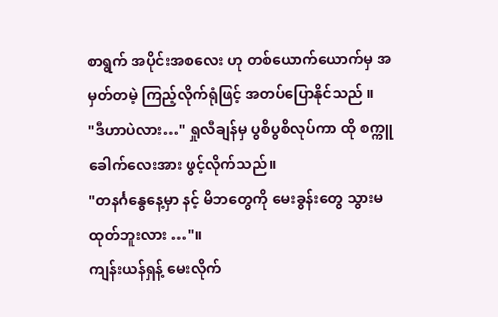စာရွက် အပိုင်းအစလေး ဟု တစ်ယောက်ယောက်မှ အမှတ်တမဲ့ ကြည့်လိုက်ရုံဖြင့် အတပ်ပြောနိုင်သည် ။
"ဒီဟာပဲလား…" ရှုလီချန်မှ ပွစိပွစိလုပ်ကာ ထို စက္ကူခေါက်လေးအား ဖွင့်လိုက်သည်။
"တနင်္ဂနွေနေ့မှာ နင့် မိဘတွေကို မေးခွန်းတွေ သွားမထုတ်ဘူးလား …"။
ကျန်းယန်ရှန့် မေးလိုက်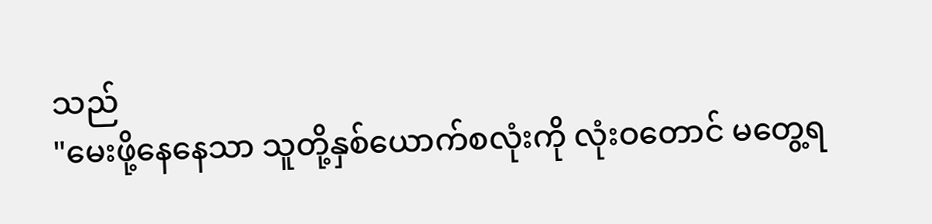သည်
"မေးဖို့နေနေသာ သူတို့နှစ်ယောက်စလုံးကို လုံးဝတောင် မတွေ့ရ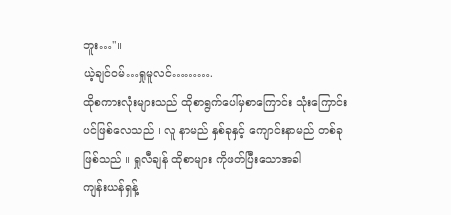ဘူး…"။
ယဲ့ချင်ဝမ်…ရှုမူလင်……….
ထိုစကားလုံးများသည် ထိုစာရွက်ပေါ်မှစာကြောင်း သုံးကြောင်းပင်ဖြစ်လေသည် ၊ လူ နာမည် နှစ်ခုနှင့် ကျောင်းနာမည် တစ်ခု ဖြစ်သည် ။ ရှုလီချန် ထိုစာများ ကိုဖတ်ပြီးသောအခါ
ကျန်းယန်ရှန့်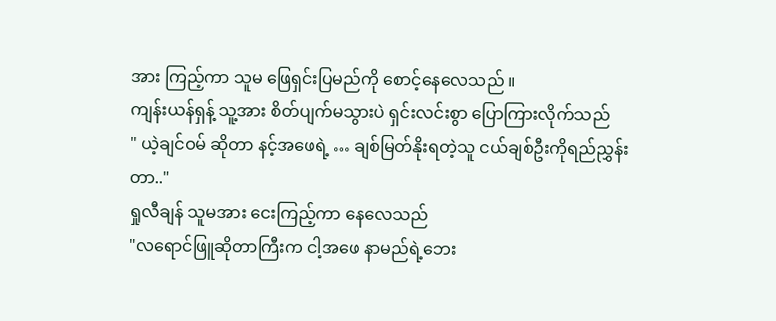အား ကြည့်ကာ သူမ ဖြေရှင်းပြမည်ကို စောင့်နေလေသည် ။
ကျန်းယန်ရှန့် သူ့အား စိတ်ပျက်မသွားပဲ ရှင်းလင်းစွာ ပြောကြားလိုက်သည်
" ယဲ့ချင်ဝမ် ဆိုတာ နင့်အဖေရဲ့ … ချစ်မြတ်နိုးရတဲ့သူ ငယ်ချစ်ဦးကိုရည်ညွှန်းတာ.."
ရှုလီချန် သူမအား ငေးကြည့်ကာ နေလေသည်
"လရောင်ဖြူဆိုတာကြီးက ငါ့အဖေ နာမည်ရဲ့ဘေး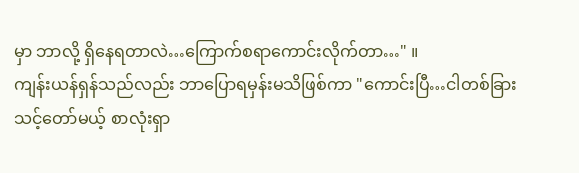မှာ ဘာလို့ ရှိနေရတာလဲ…ကြောက်စရာကောင်းလိုက်တာ…" ။
ကျန်းယန်ရှန်သည်လည်း ဘာပြောရမှန်းမသိဖြစ်ကာ "ကောင်းပြီ…ငါတစ်ခြားသင့်တော်မယ့် စာလုံးရှာ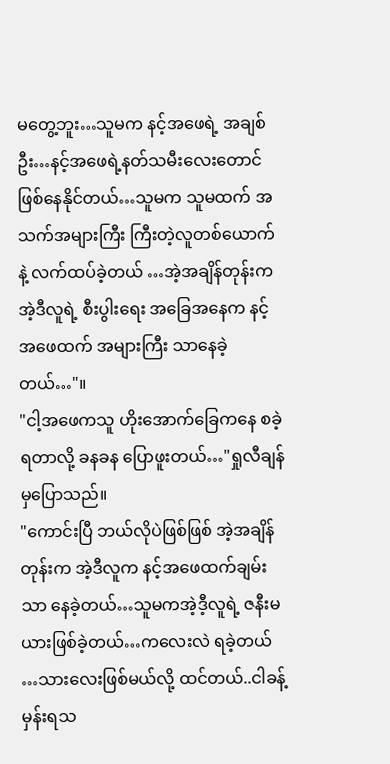မတွေ့ဘူး…သူမက နင့်အဖေရဲ့ အချစ်ဦး…နင့်အဖေရဲ့နတ်သမီးလေးတောင် ဖြစ်နေနိုင်တယ်…သူမက သူမထက် အသက်အများကြီး ကြီးတဲ့လူတစ်ယောက်နဲ့ လက်ထပ်ခဲ့တယ် …အဲ့အချိန်တုန်းက အဲ့ဒီလူရဲ့ စီးပွါးရေး အခြေအနေက နင့် အဖေထက် အများကြီး သာနေခဲ့တယ်…"။
"ငါ့အဖေကသူ ဟိုးအောက်ခြေကနေ စခဲ့ရတာလို့ ခနခန ပြောဖူးတယ်…"ရှုလီချန်မှပြောသည်။
"ကောင်းပြီ ဘယ်လိုပဲဖြစ်ဖြစ် အဲ့အချိန်တုန်းက အဲ့ဒီလူက နင့်အဖေထက်ချမ်းသာ နေခဲ့တယ်…သူမကအဲ့ဒီ့လူရဲ့ ဇနီးမယားဖြစ်ခဲ့တယ်…ကလေးလဲ ရခဲ့တယ် …သားလေးဖြစ်မယ်လို့ ထင်တယ်..ငါခန့်မှန်းရသ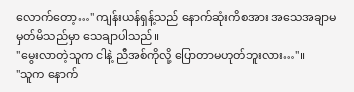လောက်တော့…" ကျန်းယန်ရှန့်သည် နောက်ဆုံးကိစအား အသေအချာမ မှတ်မိသည်မှာ သေချာပါသည်။
"မွေးလာတဲ့သူက ငါနဲ့ ညီအစ်ကိုလို့ ပြောတာမဟုတ်ဘူးလား…"။
"သူက နောက်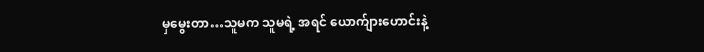မှမွေးတာ…သူမက သူမရဲ့ အရင် ယောက်ျားဟောင်းနဲ့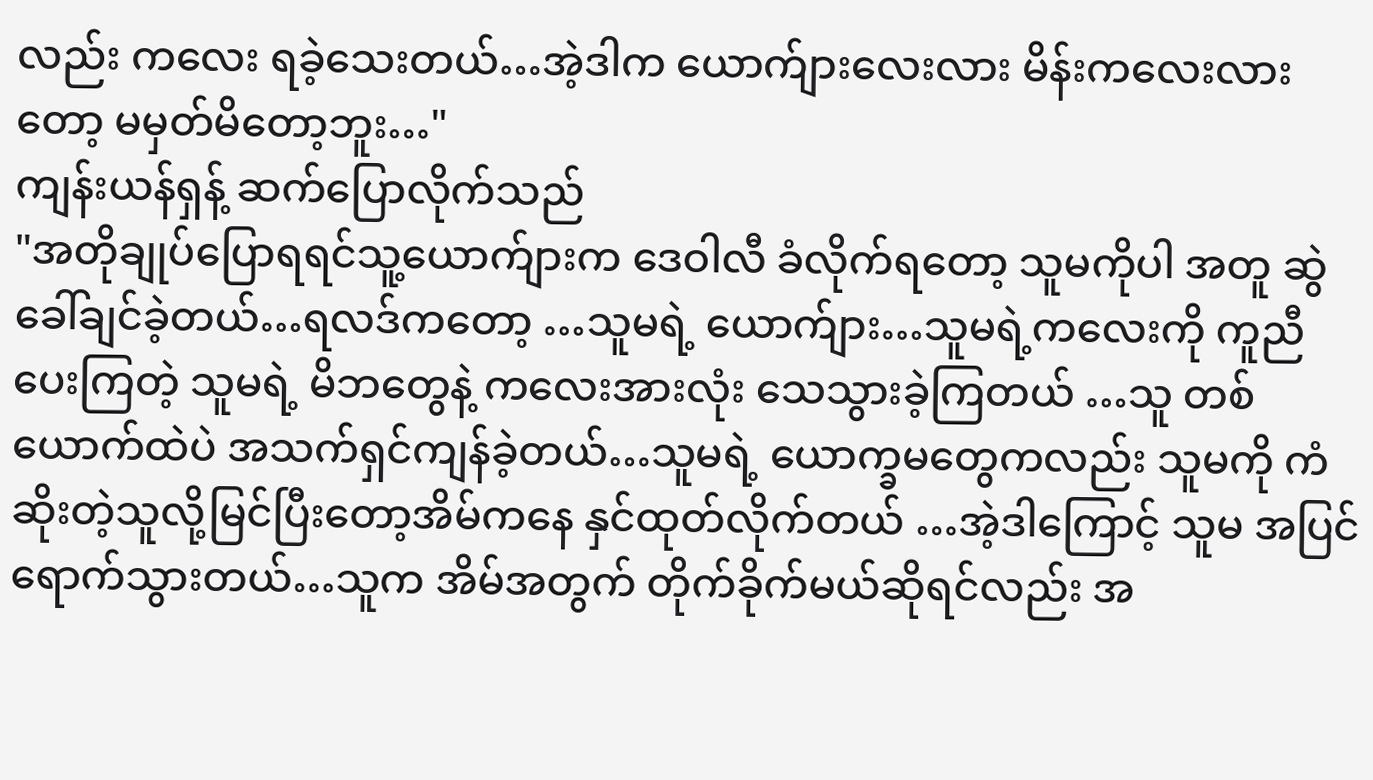လည်း ကလေး ရခဲ့သေးတယ်…အဲ့ဒါက ယောက်ျားလေးလား မိန်းကလေးလားတော့ မမှတ်မိတော့ဘူး…"
ကျန်းယန်ရှန့် ဆက်ပြောလိုက်သည်
"အတိုချုပ်ပြောရရင်သူ့ယောက်ျားက ဒေဝါလီ ခံလိုက်ရတော့ သူမကိုပါ အတူ ဆွဲခေါ်ချင်ခဲ့တယ်…ရလဒ်ကတော့ …သူမရဲ့ ယောက်ျား…သူမရဲ့ကလေးကို ကူညီပေးကြတဲ့ သူမရဲ့ မိဘတွေနဲ့ ကလေးအားလုံး သေသွားခဲ့ကြတယ် …သူ တစ်ယောက်ထဲပဲ အသက်ရှင်ကျန်ခဲ့တယ်…သူမရဲ့ ယောက္ခမတွေကလည်း သူမကို ကံဆိုးတဲ့သူလို့မြင်ပြီးတော့အိမ်ကနေ နှင်ထုတ်လိုက်တယ် …အဲ့ဒါကြောင့် သူမ အပြင်ရောက်သွားတယ်…သူက အိမ်အတွက် တိုက်ခိုက်မယ်ဆိုရင်လည်း အ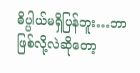ဓိပ္ပါယ်မရှိပြန်ဘူး…ဘာဖြစ်လို့လဲဆိုတော့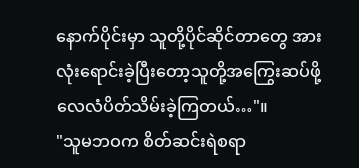နောက်ပိုင်းမှာ သူတို့ပိုင်ဆိုင်တာတွေ အားလုံးရောင်းခဲ့ပြီးတော့သူတို့အကြွေးဆပ်ဖို့ လေလံပိတ်သိမ်းခဲ့ကြတယ်…"။
"သူမဘဝက စိတ်ဆင်းရဲစရာ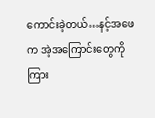ကောင်းခဲ့တယ်…နင့်အဖေက အဲ့အကြောင်းတွေကို ကြား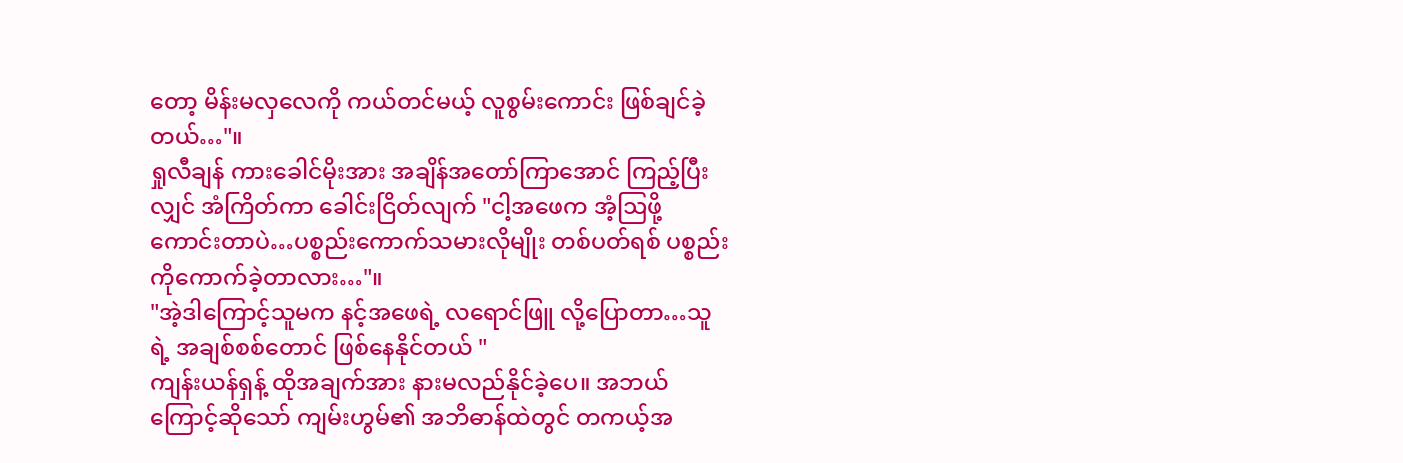တော့ မိန်းမလှလေကို ကယ်တင်မယ့် လူစွမ်းကောင်း ဖြစ်ချင်ခဲ့တယ်…"။
ရှုလီချန် ကားခေါင်မိုးအား အချိန်အတော်ကြာအောင် ကြည့်ပြီးလျှင် အံကြိတ်ကာ ခေါင်းငြိတ်လျက် "ငါ့အဖေက အံ့ဩဖို့ကောင်းတာပဲ…ပစ္စည်းကောက်သမားလိုမျိုး တစ်ပတ်ရစ် ပစ္စည်းကိုကောက်ခဲ့တာလား…"။
"အဲ့ဒါကြောင့်သူမက နင့်အဖေရဲ့ လရောင်ဖြူ လို့ပြောတာ…သူရဲ့ အချစ်စစ်တောင် ဖြစ်နေနိုင်တယ် "
ကျန်းယန်ရှန့် ထိုအချက်အား နားမလည်နိုင်ခဲ့ပေ။ အဘယ်ကြောင့်ဆိုသော် ကျမ်းဟွမ်၏ အဘိဓာန်ထဲတွင် တကယ့်အ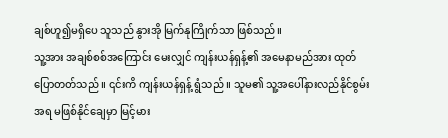ချစ်ဟူ၍မရှိပေ သူသည် နွားအို မြက်နုကြိုက်သာ ဖြစ်သည်။
သူ့အား အချစ်စစ်အကြောင်း မေးလျှင် ကျန်းယန်ရှန့်၏ အမေနာမည်အား ထုတ်ပြောတတ်သည် ။ ၎င်းကိ ကျန်းယန်ရှန့် ရွံသည် ။ သူမ၏ သူ့အပေါ်နားလည်နိုင်စွမ်းအရ မဖြစ်နိုင်ချေမှာ မြင့်မား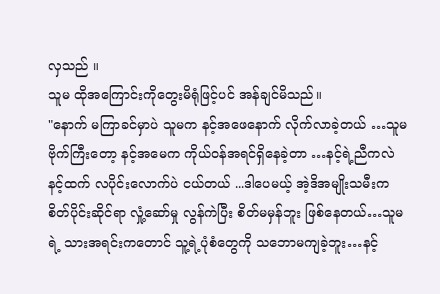လှသည် ။
သူမ ထိုအကြောင်းကိုတွေးမိရုံဖြင့်ပင် အန်ချင်မိသည်။
"နောက် မကြာခင်မှာပဲ သူမက နင့်အဖေနောက် လိုက်လာခဲ့တယ် …သူမ ဗိုက်ကြီးတော့ နင့်အမေက ကိုယ်ဝန်အရင်ရှိနေခဲ့တာ …နင့်ရဲ့ညီကလဲ နင့်ထက် လပိုင်းလောက်ပဲ ငယ်တယ် ...ဒါပေမယ့် အဲ့ဒိအမျိုးသမီးက စိတ်ပိုင်းဆိုင်ရာ လှုံ့ဆော်မှု လွန်ကဲပြီး စိတ်မမှန်ဘူး ဖြစ်နေတယ်…သူမရဲ့ သားအရင်းကတောင် သူ့ရဲ့ပုံစံတွေကို သဘောမကျခဲ့ဘူး…နင့်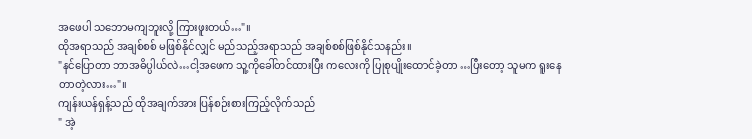အဖေပါ သဘောမကျဘူးလို့ ကြားဖူးတယ်…"။
ထိုအရာသည် အချစ်စစ် မဖြစ်နိုင်လျှင် မည်သည့်အရာသည် အချစ်စစ်ဖြစ်နိုင်သနည်း။
"နင်ပြောတာ ဘာအဓိပ္ပါယ်လဲ…ငါ့အဖေက သူ့ကိုခေါ်တင်ထားပြီး ကလေးကို ပြုစုပျိုးထောင်ခဲ့တာ …ပြီးတော့ သူမက ရူးနေတာတဲ့လား…"။
ကျန်းယန်ရှန့်သည် ထိုအချက်အား ပြန်စဉ်းစားကြည့်လိုက်သည်
" အဲ့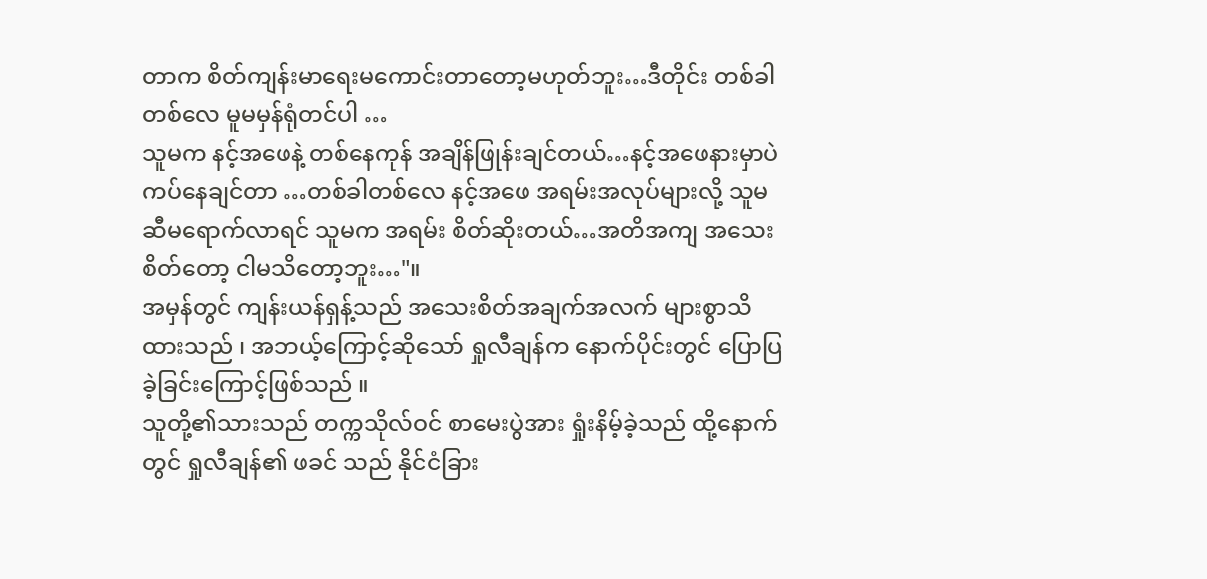တာက စိတ်ကျန်းမာရေးမကောင်းတာတော့မဟုတ်ဘူး…ဒီတိုင်း တစ်ခါတစ်လေ မူမမှန်ရုံတင်ပါ …
သူမက နင့်အဖေနဲ့ တစ်နေကုန် အချိန်ဖြုန်းချင်တယ်…နင့်အဖေနားမှာပဲကပ်နေချင်တာ …တစ်ခါတစ်လေ နင့်အဖေ အရမ်းအလုပ်များလို့ သူမဆီမရောက်လာရင် သူမက အရမ်း စိတ်ဆိုးတယ်…အတိအကျ အသေးစိတ်တော့ ငါမသိတော့ဘူး…"။
အမှန်တွင် ကျန်းယန်ရှန့်သည် အသေးစိတ်အချက်အလက် များစွာသိထားသည် ၊ အဘယ့်ကြောင့်ဆိုသော် ရှုလီချန်က နောက်ပိုင်းတွင် ပြောပြခဲ့ခြင်းကြောင့်ဖြစ်သည် ။
သူတို့၏သားသည် တက္ကသိုလ်ဝင် စာမေးပွဲအား ရှုံးနိမ့်ခဲ့သည် ထို့နောက်တွင် ရှုလီချန်၏ ဖခင် သည် နိုင်ငံခြား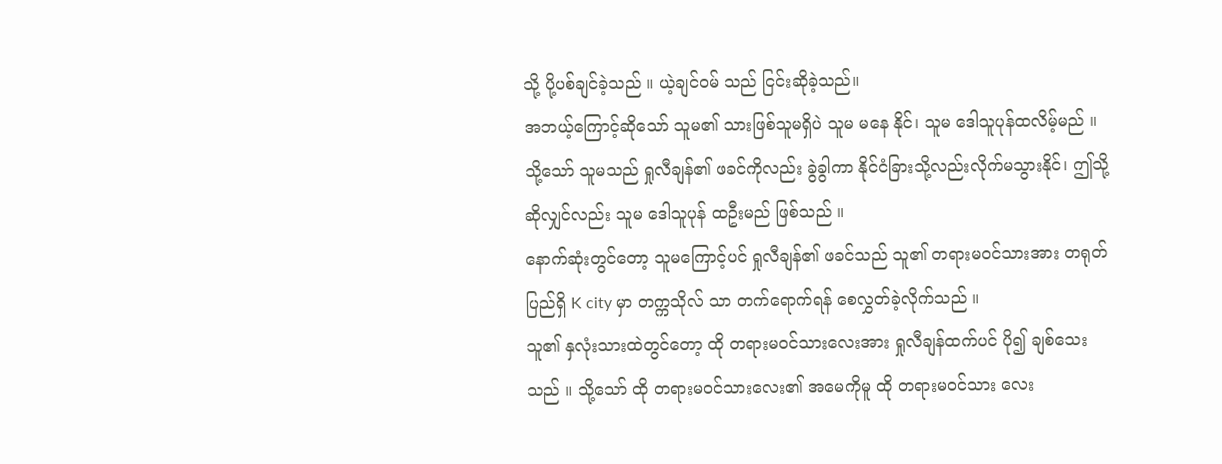သို့ ပို့ပစ်ချင်ခဲ့သည် ။ ယဲ့ချင်ဝမ် သည် ငြင်းဆိုခဲ့သည်။
အဘယ့်ကြောင့်ဆိုသော် သူမ၏ သားဖြစ်သူမရှိပဲ သူမ မနေ နိုင်၊ သူမ ဒေါသူပုန်ထလိမ့်မည် ။သို့သော် သူမသည် ရှုလီချန်၏ ဖခင်ကိုလည်း ခွဲခွါကာ နိုင်ငံခြားသို့လည်းလိုက်မသွားနိုင်၊ ဤသို့ ဆိုလျှင်လည်း သူမ ဒေါသူပုန် ထဦးမည် ဖြစ်သည် ။
နောက်ဆုံးတွင်တော့ သူမကြောင့်ပင် ရှုလီချန်၏ ဖခင်သည် သူ၏ တရားမဝင်သားအား တရုတ်ပြည်ရှိ K city မှာ တက္ကသိုလ် သာ တက်ရောက်ရန် စေလွှတ်ခဲ့လိုက်သည် ။
သူ၏ နှလုံးသားထဲတွင်တော့ ထို တရားမဝင်သားလေးအား ရှုလီချန်ထက်ပင် ပို၍ ချစ်သေးသည် ။ သို့သော် ထို တရားမဝင်သားလေး၏ အမေကိုမူ ထို တရားမဝင်သား လေး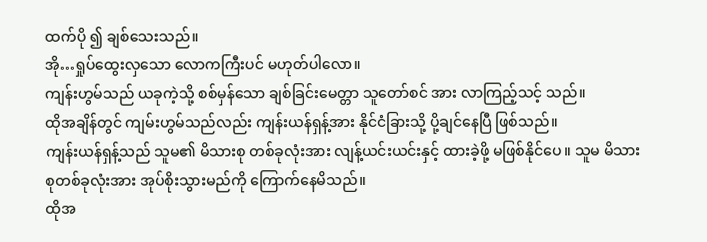ထက်ပို ၍ ချစ်သေးသည်။
အို…ရှုပ်ထွေးလှသော လောကကြီးပင် မဟုတ်ပါလော။
ကျန်းဟွမ်သည် ယခုကဲ့သို့ စစ်မှန်သော ချစ်ခြင်းမေတ္တာ သူတော်စင် အား လာကြည့်သင့် သည်။
ထိုအချိန်တွင် ကျမ်းဟွမ်သည်လည်း ကျန်းယန်ရှန့်အား နိုင်ငံခြားသို့ ပို့ချင်နေပြီ ဖြစ်သည်။
ကျန်းယန်ရှန့်သည် သူမ၏ မိသားစု တစ်ခုလုံးအား လျန့်ယင်းယင်းနှင့် ထားခဲ့ဖို့ မဖြစ်နိုင်ပေ။ သူမ မိသားစုတစ်ခုလုံးအား အုပ်စိုးသွားမည်ကို ကြောက်နေမိသည်။
ထိုအ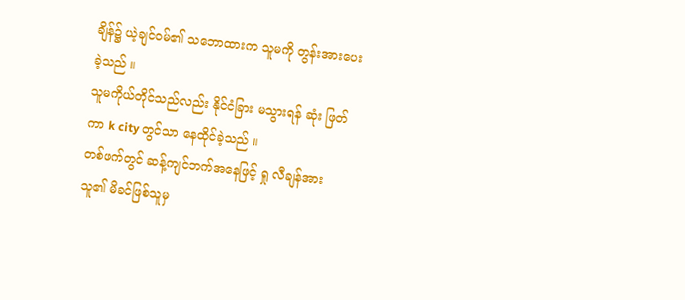ချိန်၌ ယဲ့ချင်ဝမ်၏ သဘောထားက သူမကို တွန်းအားပေးခဲ့သည် ။
သူမကိုယ်တိုင်သည်လည်း နိုင်ငံခြား မသွားရန် ဆုံး ဖြတ်ကာ k city တွင်သာ နေထိုင်ခဲ့သည် ။
တစ်ဖက်တွင် ဆန့်ကျင်ဘက်အနေဖြင့် ရှု လီချန်အား သူ၏ မိခင်ဖြစ်သူမှ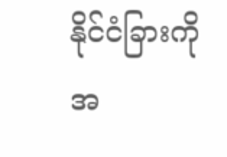နိုင်ငံခြားကို အ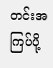တင်းအကြပ်ပို့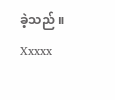ခဲ့သည် ။
Xxxxx